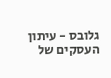גלובס - עיתון העסקים של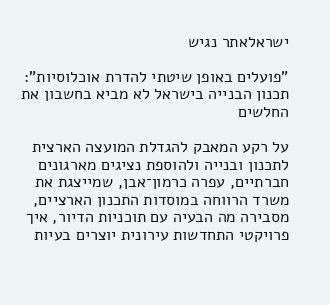ישראלאתר נגיש

"פועלים באופן שיטתי להדרת אוכלוסיות": תכנון הבנייה בישראל לא מביא בחשבון את החלשים

על רקע המאבק להגדלת המועצה הארצית לתכנון ובנייה ולהוספת נציגים מארגונים חברתיים, עפרה כרמון־אבן, שמייצגת את משרד הרווחה במוסדות התכנון הארציים, מסבירה מה הבעיה עם תוכניות הדיור, איך פרויקטי התחדשות עירונית יוצרים בעיות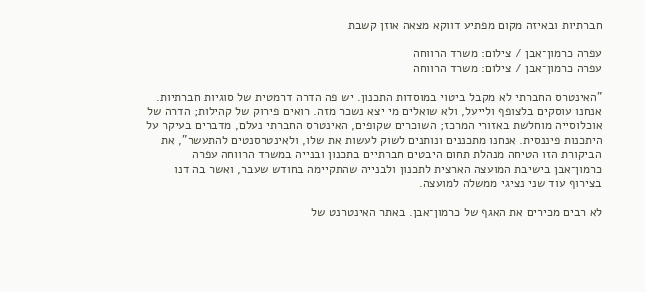חברתיות ובאיזה מקום מפתיע דווקא מצאה אוזן קשבת

עפרה כרמון־אבן / צילום: משרד הרווחה
עפרה כרמון־אבן / צילום: משרד הרווחה

"האינטרס החברתי לא מקבל ביטוי במוסדות התכנון. יש פה הדרה דרמטית של סוגיות חברתיות. אנחנו עוסקים בלצופף ולייעל, ולא שואלים מי יצא נשכר מזה. רואים פירוק של קהילות; הדרה של אוכלוסייה מוחלשת באזורי המרכז; השוכרים שקופים, האינטרס החברתי נעלם, מדברים בעיקר על היתכנות פיננסית. אנחנו מתכננים ונותנים לשוק לעשות את שלו, ולאינטרסנטים להתעשר", את הביקורת הזו הטיחה מנהלת תחום היבטים חברתיים בתכנון ובנייה במשרד הרווחה עפרה כרמון־אבן בישיבת המועצה הארצית לתכנון ולבנייה שהתקיימה בחודש שעבר, ואשר בה דנו בצירוף עוד שני נציגי ממשלה למועצה.

לא רבים מכירים את האגף של כרמון־אבן. באתר האינטרנט של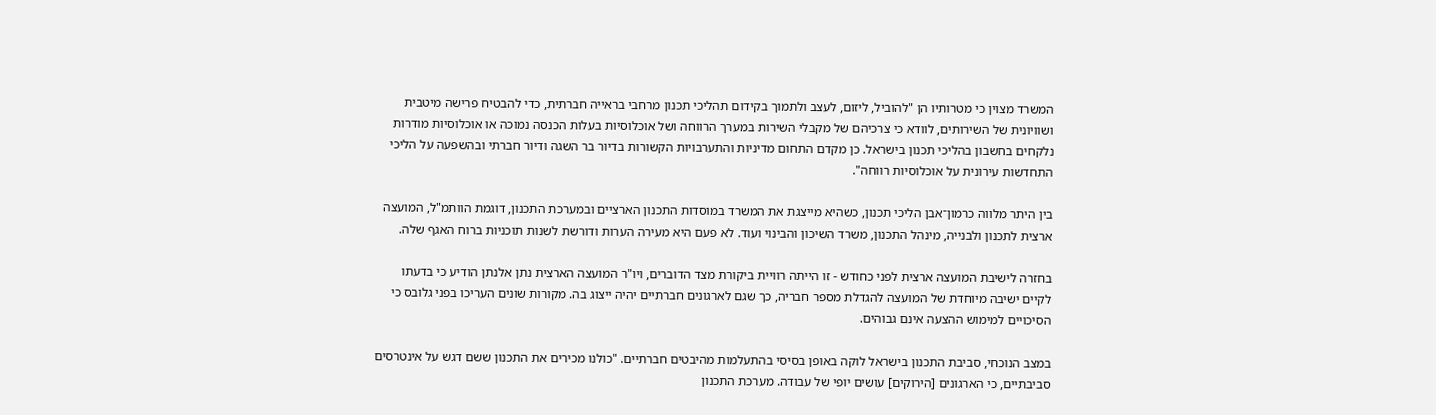המשרד מצוין כי מטרותיו הן "להוביל, ליזום, לעצב ולתמוך בקידום תהליכי תכנון מרחבי בראייה חברתית, כדי להבטיח פרישה מיטבית ושוויונית של השירותים, לוודא כי צרכיהם של מקבלי השירות במערך הרווחה ושל אוכלוסיות בעלות הכנסה נמוכה או אוכלוסיות מודרות נלקחים בחשבון בהליכי תכנון בישראל. כן מקדם התחום מדיניות והתערבויות הקשורות בדיור בר השגה ודיור חברתי ובהשפעה על הליכי התחדשות עירונית על אוכלוסיות רווחה".

בין היתר מלווה כרמון־אבן הליכי תכנון, כשהיא מייצגת את המשרד במוסדות התכנון הארציים ובמערכת התכנון, דוגמת הוותמ"ל, המועצה ארצית לתכנון ולבנייה, מינהל התכנון, משרד השיכון והבינוי ועוד. לא פעם היא מעירה הערות ודורשת לשנות תוכניות ברוח האגף שלה.

בחזרה לישיבת המועצה ארצית לפני כחודש - זו הייתה רוויית ביקורת מצד הדוברים, ויו"ר המועצה הארצית נתן אלנתן הודיע כי בדעתו לקיים ישיבה מיוחדת של המועצה להגדלת מספר חבריה, כך שגם לארגונים חברתיים יהיה ייצוג בה. מקורות שונים העריכו בפני גלובס כי הסיכויים למימוש ההצעה אינם גבוהים.

במצב הנוכחי, סביבת התכנון בישראל לוקה באופן בסיסי בהתעלמות מהיבטים חברתיים. "כולנו מכירים את התכנון ששם דגש על אינטרסים סביבתיים, כי הארגונים [הירוקים] עושים יופי של עבודה. מערכת התכנון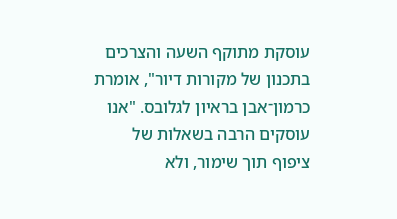עוסקת מתוקף השעה והצרכים בתכנון של מקורות דיור", אומרת כרמון־אבן בראיון לגלובס. "אנו עוסקים הרבה בשאלות של ציפוף תוך שימור, ולא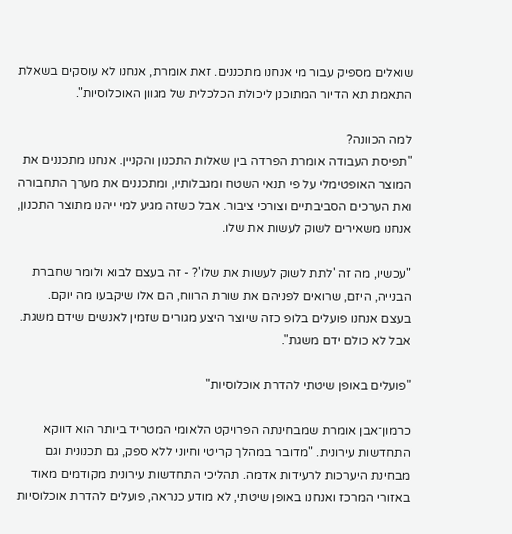שואלים מספיק עבור מי אנחנו מתכננים. זאת אומרת, אנחנו לא עוסקים בשאלת התאמת תא הדיור המתוכנן ליכולת הכלכלית של מגוון האוכלוסיות".

למה הכוונה?
"תפיסת העבודה אומרת הפרדה בין שאלות התכנון והקניין. אנחנו מתכננים את המוצר האופטימלי על פי תנאי השטח ומגבלותיו, ומתכננים את מערך התחבורה ואת הערכים הסביבתיים וצורכי ציבור. אבל כשזה מגיע למי ייהנו מתוצר התכנון, אנחנו משאירים לשוק לעשות את שלו.

"עכשיו, מה זה 'לתת לשוק לעשות את שלו'? - זה בעצם לבוא ולומר שחברת הבנייה, היזם, שרואים לפניהם את שורת הרווח, הם אלו שיקבעו מה יוקם. בעצם אנחנו פועלים בלופ כזה שיוצר היצע מגורים שזמין לאנשים שידם משגת. אבל לא כולם ידם משגת".

"פועלים באופן שיטתי להדרת אוכלוסיות"

כרמון־אבן אומרת שמבחינתה הפרויקט הלאומי המטריד ביותר הוא דווקא התחדשות עירונית. "מדובר במהלך קריטי וחיוני ללא ספק, גם תכנונית וגם מבחינת היערכות לרעידות אדמה. תהליכי התחדשות עירונית מקודמים מאוד באזורי המרכז ואנחנו באופן שיטתי, לא מודע כנראה, פועלים להדרת אוכלוסיות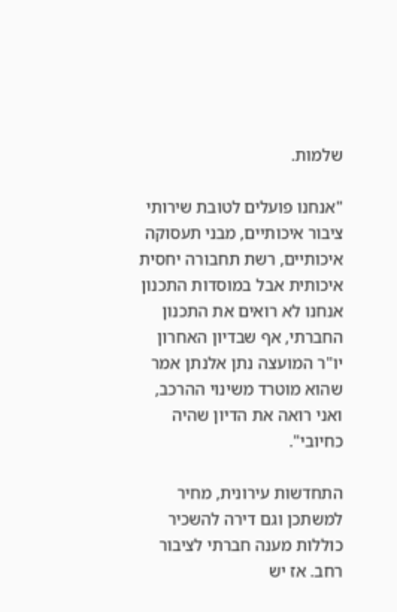שלמות.

"אנחנו פועלים לטובת שירותי ציבור איכותיים, מבני תעסוקה איכותיים, רשת תחבורה יחסית איכותית אבל במוסדות התכנון אנחנו לא רואים את התכנון החברתי, אף שבדיון האחרון יו"ר המועצה נתן אלנתן אמר שהוא מוטרד משינוי ההרכב, ואני רואה את הדיון שהיה כחיובי".

התחדשות עירונית, מחיר למשתכן וגם דירה להשכיר כוללות מענה חברתי לציבור רחב. אז יש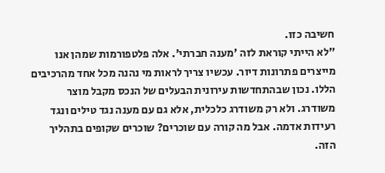חשיבה כזו.
"לא הייתי קוראת לזה 'מענה חברתי'. אלה פלטפורמות שמהן אנו מייצרים פתרונות דיור. עכשיו צריך לראות מי נהנה מכל אחד מהרכיבים הללו. נכון שבהתחדשות עירונית הבעלים של הנכס מקבל מוצר משודרג. ולא רק משודרג כלכלית, אלא גם עם מענה נגד טילים ונגד רעידות אדמה. אבל מה קורה עם שוכרים? שוכרים שקופים בתהליך הזה.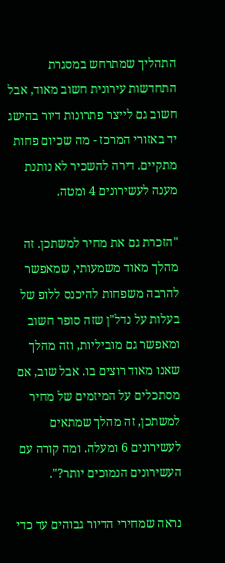התהליך שמתרחש במסגרת התחדשות עירונית חשוב מאוד, אבל חשוב גם לייצר פתרונות דיור בהישג יד באזורי המרכז - מה שכיום פחות מתקיים. דירה להשכיר לא נותנת מענה לעשירונים 4 ומטה.

"הזכרת גם את מחיר למשתכן. זה מהלך מאוד משמעותי, שמאפשר להרבה משפחות להיכנס ללופ של בעלות על נדל"ן שזה סופר חשוב ומאפשר גם מוביליות, וזה מהלך שאנו מאוד רוצים בו. אבל שוב, אם מסתכלים על המיזמים של מחיר למשתכן, זה מהלך שמתאים לעשירונים 6 ומעלה. ומה קורה עם העשירונים הנמוכים יותר?".

נראה שמחירי הדיור גבוהים עד כדי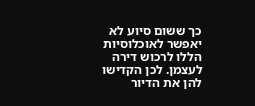כך ששום סיוע לא יאפשר לאוכלוסיות הללו לרכוש דירה לעצמן. לכן הקדישו להן את הדיור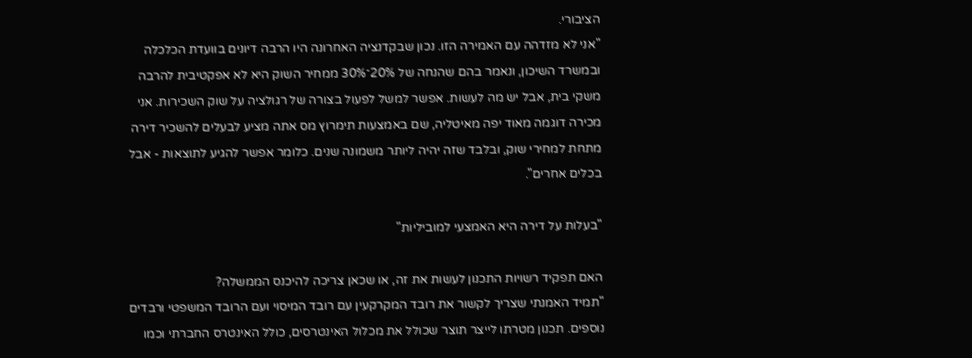הציבורי.
"אני לא מזדהה עם האמירה הזו. נכון שבקדנציה האחרונה היו הרבה דיונים בוועדת הכלכלה ובמשרד השיכון, ונאמר בהם שהנחה של 20%־30% ממחיר השוק היא לא אפקטיבית להרבה משקי בית, אבל יש מה לעשות. אפשר למשל לפעול בצורה של רגולציה על שוק השכירות. אני מכירה דוגמה מאוד יפה מאיטליה, שם באמצעות תימרוץ מס אתה מציע לבעלים להשכיר דירה מתחת למחירי שוק, ובלבד שזה יהיה ליותר משמונה שנים. כלומר אפשר להגיע לתוצאות - אבל בכלים אחרים".

"בעלות על דירה היא האמצעי למוביליות"

האם תפקיד רשויות התכנון לעשות את זה, או שכאן צריכה להיכנס הממשלה?
"תמיד האמנתי שצריך לקשור את רובד המקרקעין עם רובד המיסוי ועם הרובד המשפטי ורבדים נוספים. תכנון מטרתו לייצר תוצר שכולל את מכלול האינטרסים, כולל האינטרס החברתי וכמו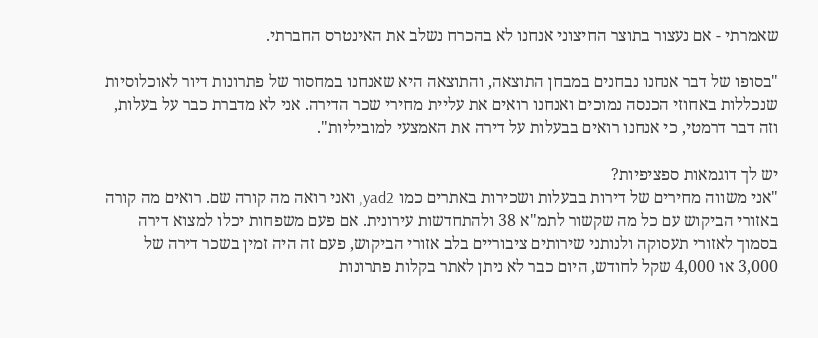שאמרתי - אם נעצור בתוצר החיצוני אנחנו לא בהכרח נשלב את האינטרס החברתי.

"בסופו של דבר אנחנו נבחנים במבחן התוצאה, והתוצאה היא שאנחנו במחסור של פתרונות דיור לאוכלוסיות שנכללות באחוזי הכנסה נמוכים ואנחנו רואים את עליית מחירי שכר הדירה. אני לא מדברת כבר על בעלות, וזה דבר דרמטי, כי אנחנו רואים בבעלות על דירה את האמצעי למוביליות".

יש לך דוגמאות ספציפיות?
"אני משווה מחירים של דירות בבעלות ושכירות באתרים כמו yad2, ואני רואה מה קורה שם. רואים מה קורה באזורי הביקוש עם כל מה שקשור לתמ"א 38 ולהתחדשות עירונית. אם פעם משפחות יכלו למצוא דירה בסמוך לאזורי תעסוקה ולנותני שירותים ציבוריים בלב אזורי הביקוש, פעם זה היה זמין בשכר דירה של 3,000 או 4,000 שקל לחודש, היום כבר לא ניתן לאתר בקלות פתרונות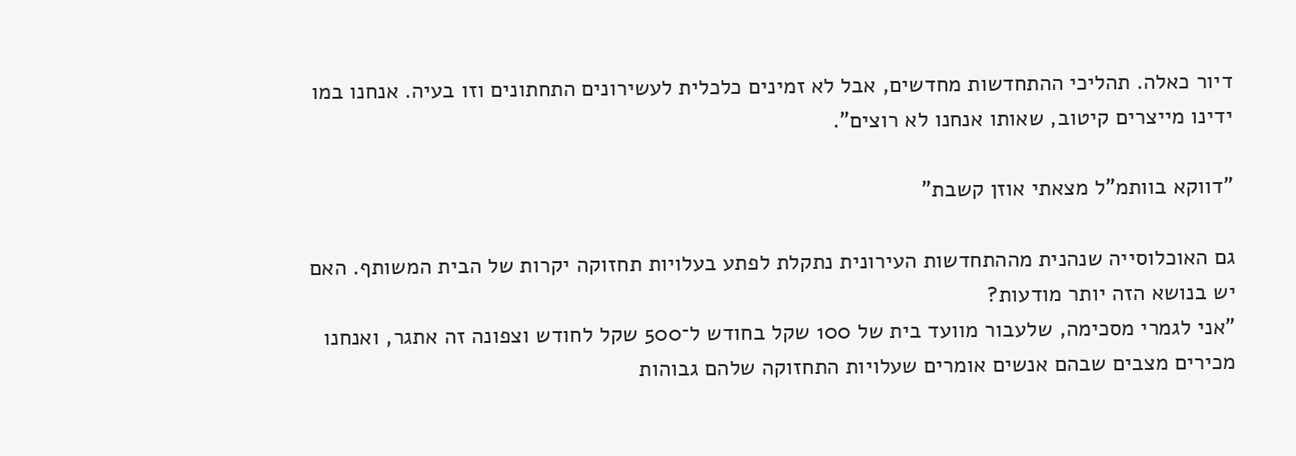דיור כאלה. תהליכי ההתחדשות מחדשים, אבל לא זמינים כלכלית לעשירונים התחתונים וזו בעיה. אנחנו במו ידינו מייצרים קיטוב, שאותו אנחנו לא רוצים".

"דווקא בוותמ"ל מצאתי אוזן קשבת"

גם האוכלוסייה שנהנית מההתחדשות העירונית נתקלת לפתע בעלויות תחזוקה יקרות של הבית המשותף. האם יש בנושא הזה יותר מודעות?
"אני לגמרי מסכימה, שלעבור מוועד בית של 100 שקל בחודש ל־500 שקל לחודש וצפונה זה אתגר, ואנחנו מכירים מצבים שבהם אנשים אומרים שעלויות התחזוקה שלהם גבוהות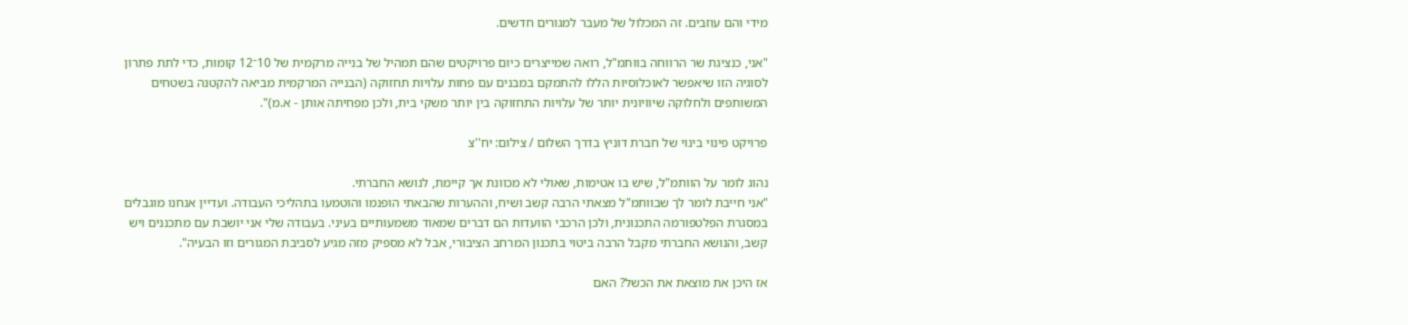מידי והם עוזבים. זה המכלול של מעבר למגורים חדשים.

"אני, כנציגת שר הרווחה בוותמ"ל, רואה שמייצרים כיום פרויקטים שהם תמהיל של בנייה מרקמית של 10־12 קומות, כדי לתת פתרון לסוגיה הזו שיאפשר לאוכלוסיות הללו להתמקם במבנים עם פחות עלויות תחזוקה (הבנייה המרקמית מביאה להקטנה בשטחים המשותפים ולחלוקה שיוויונית יותר של עלויות התחזוקה בין יותר משקי בית, ולכן מפחיתה אותן - א.מ)".

פרויקט פינוי בינוי של חברת דוניץ בדרך השלום / צילום: יח''צ

נהוג לומר על הוותמ"ל, שיש בו אטימות, שאולי לא מכוונת אך קיימת, לנושא החברתי.
"אני חייבת לומר לך שבוותמ"ל מצאתי הרבה קשב ושיח, וההערות שהבאתי הופנמו והוטמעו בתהליכי העבודה. ועדיין אנחנו מוגבלים במסגרת הפלטפורמה התכנונית, ולכן הרכבי הוועדות הם דברים שמאוד משמעותיים בעיני. בעבודה שלי אני יושבת עם מתכננים ויש קשב, והנושא החברתי מקבל הרבה ביטוי בתכנון המרחב הציבורי, אבל לא מספיק מזה מגיע לסביבת המגורים וזו הבעיה".

אז היכן את מוצאת את הכשל? האם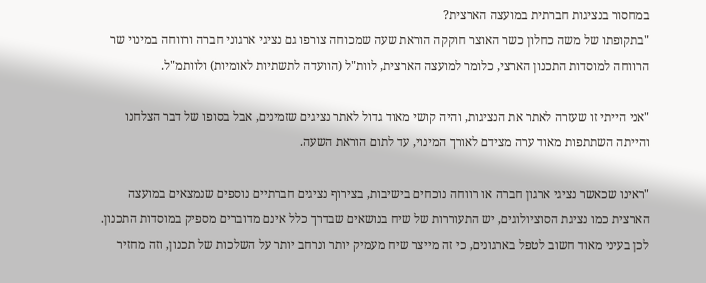במחסור בנציגות חברתית במועצה הארצית?
"בתקופתו של משה כחלון כשר האוצר חוקקה הוראת שעה שמכוחה צורפו גם נציגי ארגוני חברה ורווחה במינוי שר הרווחה למוסדות התכנון הארצי, כלומר למועצה הארצית, לוות"ל (הוועדה לתשתיות לאומיות) ולוותמ"ל.

"אני הייתי זו שעזרה לאתר את הנציגות, והיה קושי מאוד גדול לאתר נציגים שזמינים, אבל בסופו של דבר הצלחנו והייתה השתתפות מאוד ערה מצידם לאורך המינוי, עד לתום הוראת השעה.

"ראינו שכאשר נציגי ארגון חברה או רווחה נוכחים בישיבות, בצירוף נציגים חברתיים נוספים שנמצאים במועצה הארצית כמו נציגת הסוציולוגים, יש התעוררות של שיח בנושאים שבדרך כלל אינם מדוברים מספיק במוסדות התכנון. לכן בעיני מאוד חשוב לטפל בארגונים, כי זה מייצר שיח מעמיק יותר ונרחב יותר על השלכות של תכנון, וזה מחזיר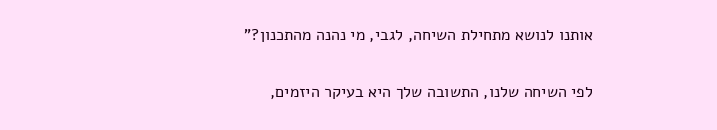אותנו לנושא מתחילת השיחה, לגבי, מי נהנה מהתכנון?"

לפי השיחה שלנו, התשובה שלך היא בעיקר היזמים,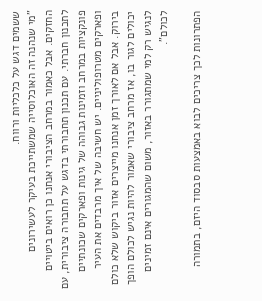ששמים דגש על כלכליות ורווח.
"מי שנהנה זה האוכלוסייה שמשתייכת בעיקר לעשירונים החזקים. אבל כאמור במרחב הציבורי אנחנו כן רואים ביטויים לתכנון חברתי. עם תכנון תחבורתי בדגש על תחבורה ציבורית, עם פונקציות במרחב וזמינות גבוהה של גינות ופארקים שכונתיים ופארקים מטרופוליניים. יש חשיבה של איך מרבדים את העיר בירוק. אבל אם לאורך זמן אנחנו מייצרים אזור ביקוש שלא כולם יכולים לגור בו, אז מרחב ציבורי שאמור להיות נגיש לכולם הופך לנגיש רק למי שמתגורר באזור, משום שהמגורים אינם זמינים לכולם".

הפתרונות לכך צריכים לבוא באמצעות סבסוד היזם, בתמורה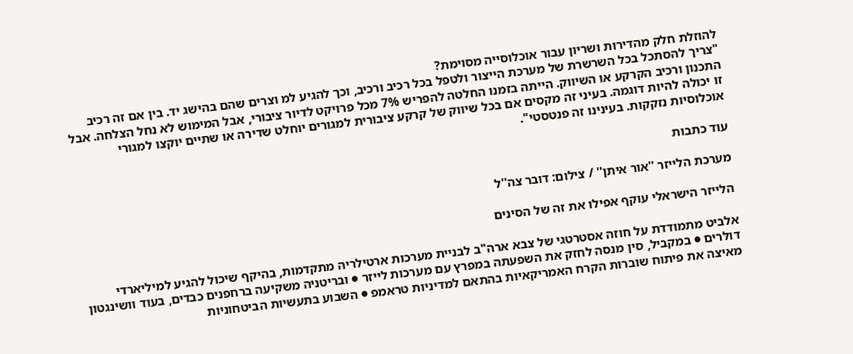להוזלת חלק מהדירות ושריון עבור אוכלוסייה מסוימת?
"צריך להסתכל בכל השרשרת של מערכת הייצור ולטפל בכל רכיב ורכיב, וכך להגיע למ וצרים שהם בהישג יד. בין אם זה רכיב התכנון ורכיב הקרקע או השיווק. הייתה בזמנו החלטה להפריש 7% מכל פרויקט לדיור ציבורי, אבל המימוש לא נחל הצלחה. אבל זו יכולה להיות דוגמה. בעיני זה מקסים אם בכל שיווק של קרקע ציבורית למגורים יוחלט שדירה או שתיים יוקצו למגורי אוכלוסיות נזקקות. בעינינו זה פנטסטי".

עוד כתבות

מערכת הלייזר ''אור איתן'' / צילום: דובר צה''ל

הלייזר הישראלי עוקף אפילו את זה של הסינים

אלביט מתמודדת על חוזה אסטרטגי של צבא ארה"ב לבניית מערכות ארטילריה מתקדמות, בהיקף שיכול להגיע למיליארדי דולרים ● במקביל, סין מנסה לחזק את השפעתה במפרץ עם מערכות לייזר ● ובריטניה משקיעה ברחפנים כבדים, בעוד וושינגטון מאיצה את פיתוח שוברות הקרח האמריקאיות בהתאם למדיניות טראמפ ● השבוע בתעשיות הביטחוניות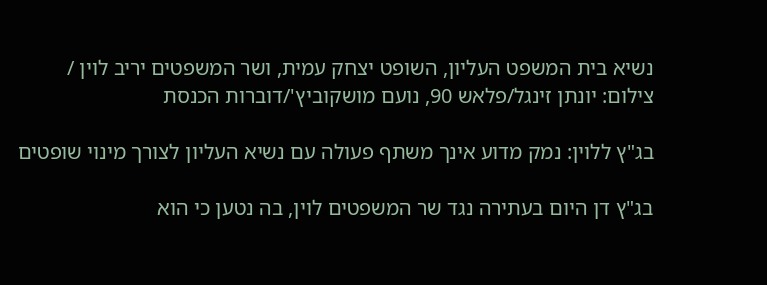נשיא בית המשפט העליון, השופט יצחק עמית, ושר המשפטים יריב לוין / צילום: יונתן זינגל/פלאש 90, נועם מושקוביץ'/דוברות הכנסת

בג"ץ ללוין: נמק מדוע אינך משתף פעולה עם נשיא העליון לצורך מינוי שופטים

בג"ץ דן היום בעתירה נגד שר המשפטים לוין, בה נטען כי הוא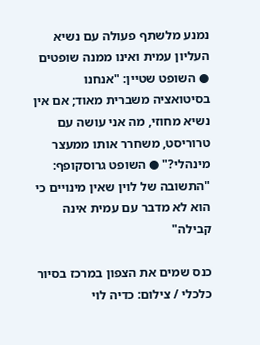נמנע מלשתף פעולה עם נשיא העליון עמית ואינו ממנה שופטים ● השופט שטיין: "אנחנו בסיטואציה משברית מאוד; אם אין נשיא מחוזי, מה אני עושה עם טרוריסט, משחרר אותו ממעצר מינהלי?" ● השופט גרוסקופף: "התשובה של לוין שאין מינויים כי הוא לא מדבר עם עמית אינה קבילה"

כנס שמים את הצפון במרכז בסיור כלכלי / צילום: כדיה לוי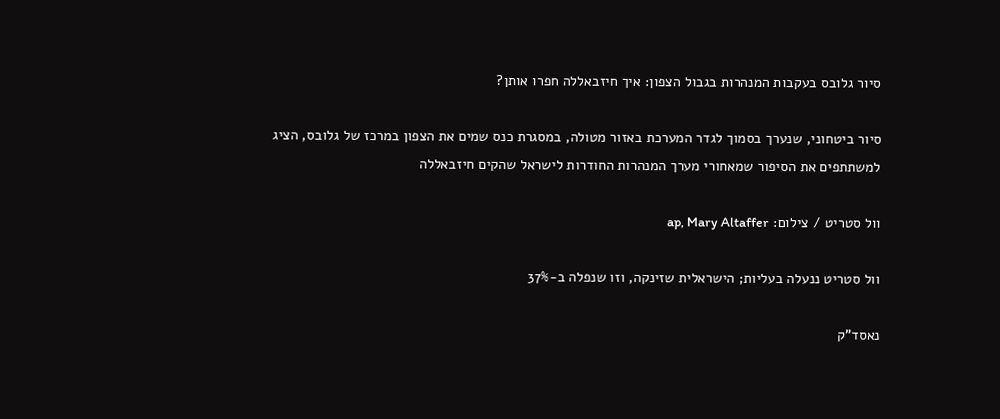סיור גלובס בעקבות המנהרות בגבול הצפון: איך חיזבאללה חפרו אותן?

סיור ביטחוני, שנערך בסמוך לגדר המערכת באזור מטולה, במסגרת כנס שמים את הצפון במרכז של גלובס, הציג למשתתפים את הסיפור שמאחורי מערך המנהרות החודרות לישראל שהקים חיזבאללה

וול סטריט / צילום: ap, Mary Altaffer

וול סטריט ננעלה בעליות; הישראלית שזינקה, וזו שנפלה ב-37%

נאסד"ק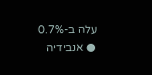עלה ב-0.7% ● אנבידיה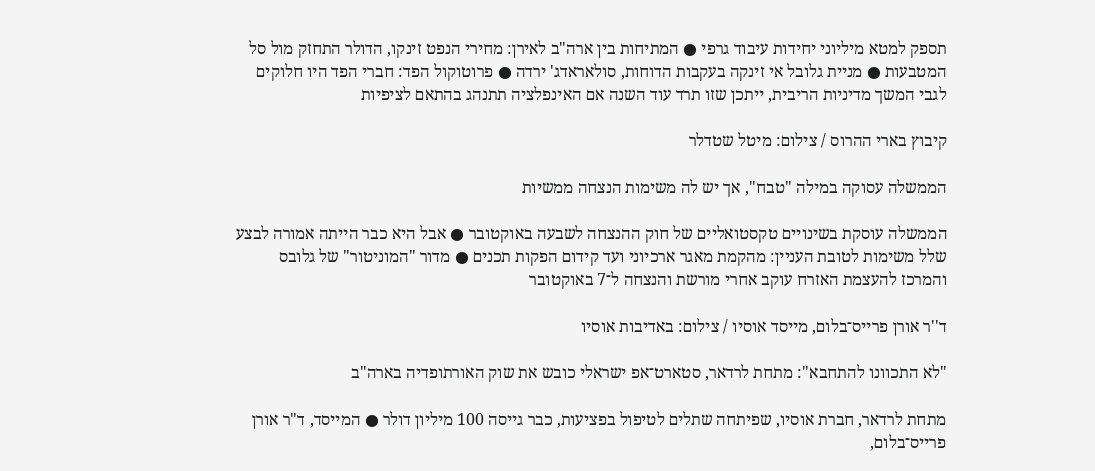תספק למטא מיליוני יחידות עיבוד גרפי ● המתיחות בין ארה"ב לאירן: מחירי הנפט זינקו, הדולר התחזק מול סל המטבעות ● מניית גלובל אי זינקה בעקבות הדוחות, סולאראדג' ירדה ● פרוטוקול הפד: חברי הפד היו חלוקים לגבי המשך מדיניות הריבית, ייתכן שזו תרד עוד השנה אם האינפלציה תתנהג בהתאם לציפיות

קיבוץ בארי ההרוס / צילום: מיטל שטדלר

הממשלה עסוקה במילה "טבח", אך יש לה משימות הנצחה ממשיות

הממשלה עוסקת בשינויים טקסטואליים של חוק ההנצחה לשבעה באוקטובר ● אבל היא כבר הייתה אמורה לבצע שלל משימות לטובת העניין: מהקמת מאגר ארכיוני ועד קידום הפקות תכנים ● מדור "המוניטור" של גלובס והמרכז להעצמת האזרח עוקב אחרי מורשת והנצחה ל־7 באוקטובר

ד''ר אורן פרייס־בלום, מייסד אוסיו / צילום: באדיבות אוסיו

"לא התכוונו להתחבא": מתחת לרדאר, סטארט־אפ ישראלי כובש את שוק האורתופדיה בארה"ב

מתחת לרדאר, חברת אוסיו, שפיתחה שתלים לטיפול בפציעות, כבר גייסה 100 מיליון דולר ● המייסד, ד"ר אורן פרייס־בלום,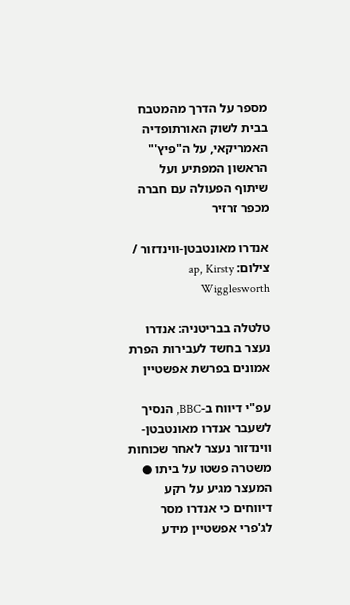מספר על הדרך מהמטבח בבית לשוק האורתופדיה האמריקאי, על ה"פיץ'" הראשון המפתיע ועל שיתוף הפעולה עם חברה מכפר זרזיר

אנדרו מאונטבטן-ווינדזור / צילום: ap, Kirsty Wigglesworth

טלטלה בבריטניה: אנדרו נעצר בחשד לעבירות הפרת אמונים בפרשת אפשטיין

עפ"י דיווח ב-BBC, הנסיך לשעבר אנדרו מאונטבטן-ווינדזור נעצר לאחר שכוחות משטרה פשטו על ביתו ● המעצר מגיע על רקע דיווחים כי אנדרו מסר לג'פרי אפשטיין מידע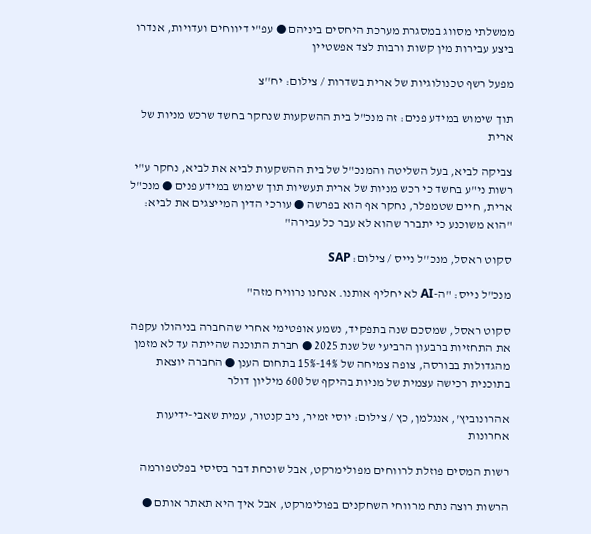ממשלתי מסווג במסגרת מערכת היחסים ביניהם ● עפ"י דיווחים ועדויות, אנדרו ביצע עבירות מין קשות ורבות לצד אפשטיין

מפעל רשף טכנולוגיות של ארית בשדרות / צילום: יח''צ

תוך שימוש במידע פנים: זה מנכ"ל בית ההשקעות שנחקר בחשד שרכש מניות של ארית

צביקה לביא, בעל השליטה והמנכ"ל של בית ההשקעות לביא את לביא, נחקר ע"י רשות ני"ע בחשד כי רכש מניות של ארית תעשיות תוך שימוש במידע פנים ● מנכ"ל ארית, חיים שטמפלר, נחקר אף הוא בפרשה ● עורכי הדין המייצגים את לביא: "הוא משוכנע כי יתברר שהוא לא עבר כל עבירה"

סקוט ראסל, מנכ''ל נייס / צילום: SAP

מנכ"ל נייס: "ה-AI לא יחליף אותנו. אנחנו נרוויח מזה"

סקוט ראסל, שמסכם שנה בתפקיד, נשמע אופטימי אחרי שהחברה בניהולו עקפה את התחזיות ברבעון הרביעי של שנת 2025 ● חברת התוכנה שהייתה עד לא מזמן מהגדולות בבורסה, צופה צמיחה של 14%-15% בתחום הענן ● החברה יוצאת בתוכנית רכישה עצמית של מניות בהיקף של 600 מיליון דולר

אהרונוביץ', אנגלמן, כץ / צילום: יוסי זמיר, ניב קנטור, עמית שאבי-ידיעות אחרונות

רשות המסים פוזלת לרווחים מפולימרקט, אבל שוכחת דבר בסיסי בפלטפורמה

הרשות רוצה נתח מרווחי השחקנים בפולימרקט, אבל איך היא תאתר אותם ●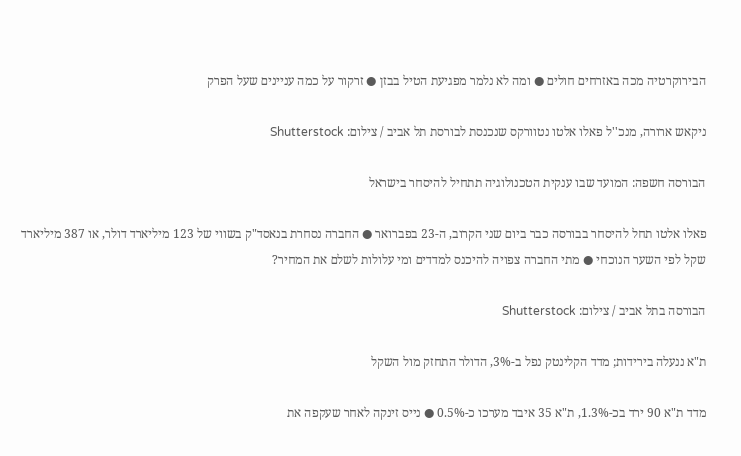הבירוקרטיה מכה באזרחים חולים ● ומה לא נלמר מפגיעת הטיל בבזן ● זרקור על כמה עניינים שעל הפרק

ניקאש ארורה, מנכ''ל פאלו אלטו נטוורקס שנכנסת לבורסת תל אביב / צילום: Shutterstock

הבורסה חשפה: המועד שבו ענקית הטכנולוגיה תתחיל להיסחר בישראל

פאלו אלטו תחל להיסחר בבורסה כבר ביום שני הקרוב, ה-23 בפברואר ● החברה נסחרת בנאסד"ק בשווי של 123 מיליארד דולר, או 387 מיליארד שקל לפי השער הנוכחי ● מתי החברה צפויה להיכנס למדדים ומי עלולות לשלם את המחיר?

הבורסה בתל אביב / צילום: Shutterstock

ת"א ננעלה בירידות; מדד הקלינטק נפל ב-3%, הדולר התחזק מול השקל

מדד ת"א 90 ירד בכ-1.3%, ת"א 35 איבד מערכו כ-0.5% ● נייס זינקה לאחר שעקפה את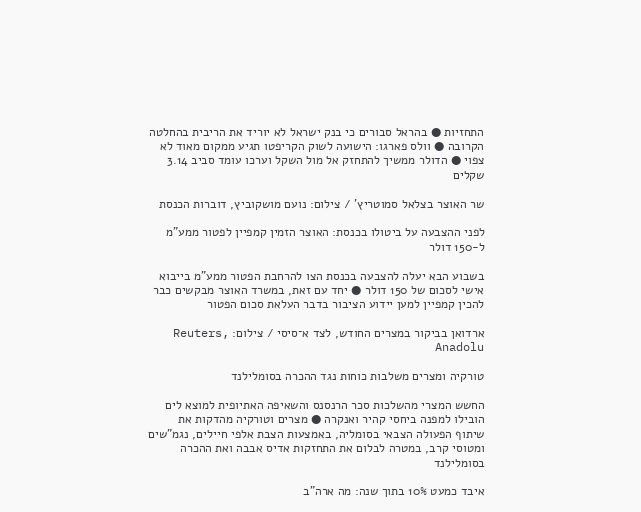התחזיות ● בהראל סבורים כי בנק ישראל לא יוריד את הריבית בהחלטה הקרובה ● וולס פארגו: הישועה לשוק הקריפטו תגיע ממקום מאוד לא צפוי ● הדולר ממשיך להתחזק אל מול השקל וערכו עומד סביב 3.14 שקלים

שר האוצר בצלאל סמוטריץ' / צילום: נועם מושקוביץ, דוברות הכנסת

לפני ההצבעה על ביטולו בכנסת: האוצר הזמין קמפיין לפטור ממע"מ ל-150 דולר

בשבוע הבא יעלה להצבעה בכנסת הצו להרחבת הפטור ממע"מ בייבוא אישי לסכום של 150 דולר ● יחד עם זאת, במשרד האוצר מבקשים כבר להכין קמפיין למען יידוע הציבור בדבר העלאת סכום הפטור

ארדואן בביקור במצרים החודש, לצד א־סיסי / צילום: Reuters, Anadolu

טורקיה ומצרים משלבות כוחות נגד ההכרה בסומלילנד

החשש המצרי מהשלכות סכר הרנסנס והשאיפה האתיופית למוצא לים הובילו למפנה ביחסי קהיר ואנקרה ● מצרים וטורקיה מהדקות את שיתוף הפעולה הצבאי בסומליה, באמצעות הצבת אלפי חיילים, נגמ"שים ומטוסי קרב, במטרה לבלום את התחזקות אדיס אבבה ואת ההכרה בסומלילנד

איבד כמעט 10% בתוך שנה: מה ארה"ב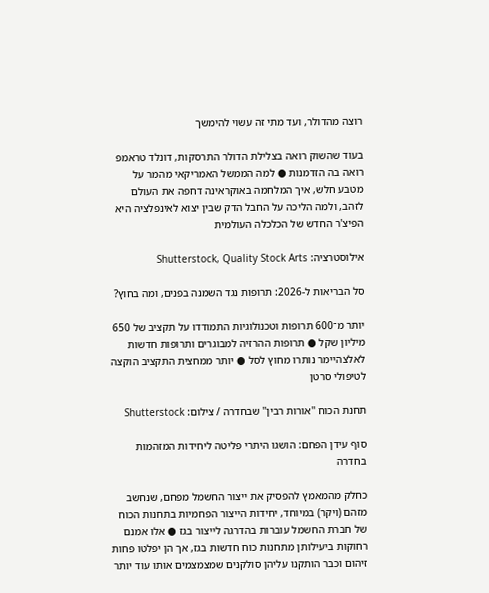רוצה מהדולר, ועד מתי זה עשוי להימשך

בעוד שהשוק רואה בצלילת הדולר התרסקות, דונלד טראמפ רואה בה הזדמנות ● למה הממשל האמריקאי מהמר על מטבע חלש, איך המלחמה באוקראינה דחפה את העולם לזהב, ולמה הליכה על החבל הדק שבין יצוא לאינפלציה היא הפיצ'ר החדש של הכלכלה העולמית

אילוסטרציה: Shutterstock, Quality Stock Arts

סל הבריאות ל-2026: תרופות נגד השמנה בפנים, ומה בחוץ?

יותר מ־600 תרופות וטכנולוגיות התמודדו על תקציב של 650 מיליון שקל ● תרופות ההרזיה למבוגרים ותרופות חדשות לאלצהיימר נותרו מחוץ לסל ● יותר ממחצית התקציב הוקצה לטיפולי סרטן

תחנת הכוח ''אורות רבין'' שבחדרה / צילום: Shutterstock

סוף עידן הפחם: הושגו היתרי פליטה ליחידות המזהמות בחדרה

כחלק מהמאמץ להפסיק את ייצור החשמל מפחם, שנחשב מזהם (ויקר) במיוחד, יחידות הייצור הפחמיות בתחנות הכוח של חברת החשמל עוברות בהדרגה לייצור בגז ● אלו אמנם רחוקות ביעילותן מתחנות כוח חדשות בגז, אך הן יפלטו פחות זיהום וכבר הותקנו עליהן סולקנים שמצמצמים אותו עוד יותר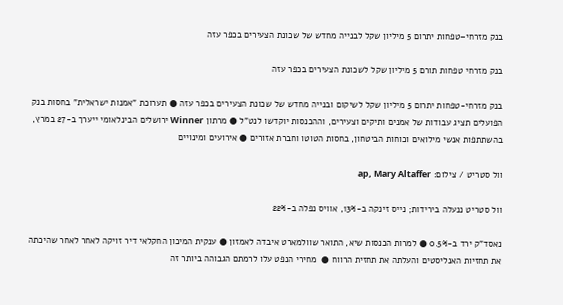בנק מזרחי–טפחות יתרום 5 מיליון שקל לבנייה מחדש של שכונת הצעירים בכפר עזה

בנק מזרחי טפחות תורם 5 מיליון שקל לשכונת הצעירים בכפר עזה

בנק מזרחי-טפחות יתרום 5 מיליון שקל לשיקום ובנייה מחדש של שכונת הצעירים בכפר עזה ● תערוכת "אמנות ישראלית" בחסות בנק הפועלים תציג עבודות של אמנים ותיקים וצעירים, וההכנסות יוקדשו לנט"ל ● מרתון Winner ירושלים הבינלאומי ייערך ב-27 במרץ, בהשתתפות אנשי מילואים וכוחות הביטחון, בחסות הטוטו וחברת אזורים ● אירועים ומינויים

וול סטריט / צילום: ap, Mary Altaffer

וול סטריט ננעלה בירידות; נייס זינקה ב-13%, אוויס נפלה ב-22%

נאסד"ק ירד ב-0.5% ● למרות הכנסות שיא, התואר שוולמארט איבדה לאמזון ● ענקית המיכון החקלאי דיר זויקה לאחר לאחר שהיכתה את תחזיות האנליסטים והעלתה את תחזית הרווח ●  מחירי הנפט עלו לרמתם הגבוהה ביותר זה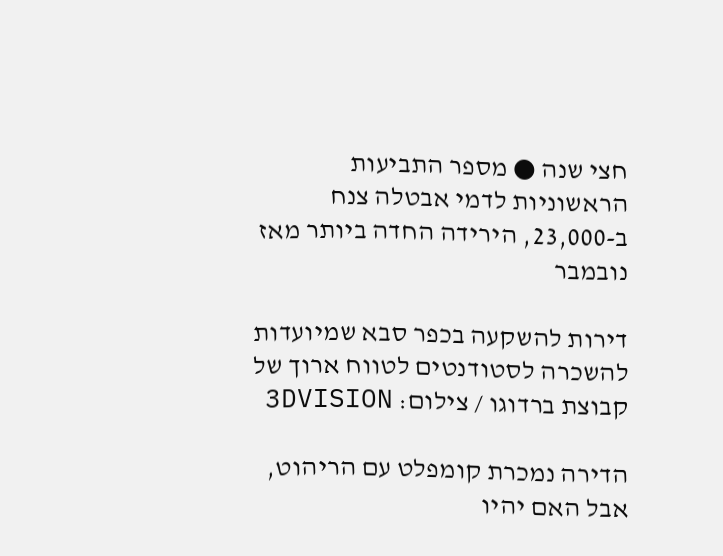חצי שנה ● מספר התביעות הראשוניות לדמי אבטלה צנח ב-23,000, הירידה החדה ביותר מאז נובמבר

דירות להשקעה בכפר סבא שמיועדות להשכרה לסטודנטים לטווח ארוך של קבוצת ברדוגו / צילום: 3DVISION

הדירה נמכרת קומפלט עם הריהוט, אבל האם יהיו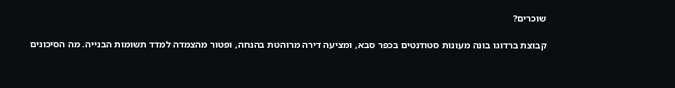שוכרים?

קבוצת ברדוגו בונה מעונות סטודנטים בכפר סבא, ומציעה דירה מרוהטת בהנחה, ופטור מהצמדה למדד תשומות הבנייה. מה הסיכונים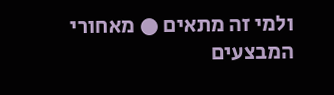ולמי זה מתאים ● מאחורי המבצעים